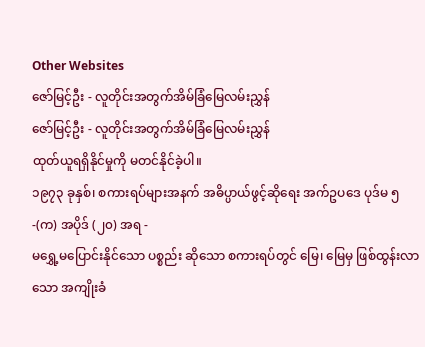Other Websites
ဇော်မြင့်ဦး - လူတိုင်းအတွက်အိမ်ခြံမြေလမ်းညွှန်
ဇော်မြင့်ဦး - လူတိုင်းအတွက်အိမ်ခြံမြေလမ်းညွှန်
ထုတ်ယူရရှိနိုင်မှုကို မတင်နိုင်ခဲ့ပါ။
၁၉၇၃ ခုနှစ်၊ စကားရပ်များအနက် အဓိပ္ပာယ်ဖွင့်ဆိုရေး အက်ဥပဒေ ပုဒ်မ ၅-(က) အပိုဒ် (၂၀) အရ -
မရွှေ့မပြောင်းနိုင်သော ပစ္စည်း ဆိုသော စကားရပ်တွင် မြေ၊ မြေမှ ဖြစ်ထွန်းလာသော အကျိုးခံ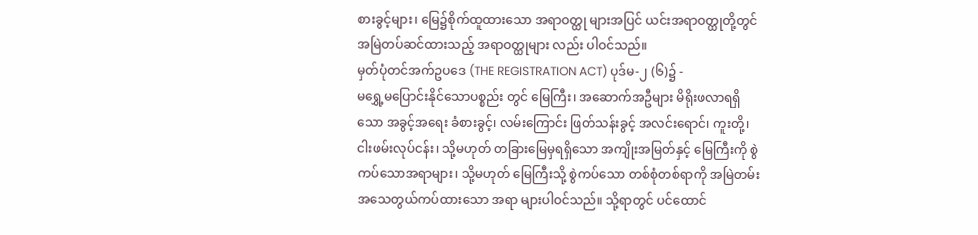စားခွင့်များ၊ မြေ၌စိုက်ထူထားသော အရာဝတ္ထု များအပြင် ယင်းအရာဝတ္ထုတို့တွင် အမြဲတပ်ဆင်ထားသည့် အရာဝတ္ထုများ လည်း ပါဝင်သည်။
မှတ်ပုံတင်အက်ဥပဒေ (THE REGISTRATION ACT) ပုဒ်မ-၂ (၆)၌ -
မရွှေ့မပြောင်းနိုင်သောပစ္စည်း တွင် မြေကြီး၊ အဆောက်အဦများ မိရိုးဖလာရရှိသော အခွင့်အရေး ခံစားခွင့်၊ လမ်းကြောင်း ဖြတ်သန်းခွင့် အလင်းရောင်၊ ကူးတို့၊ ငါးဖမ်းလုပ်ငန်း၊ သို့မဟုတ် တခြားမြေမှရရှိသော အကျိုးအမြတ်နှင့် မြေကြီးကို စွဲကပ်သောအရာများ၊ သို့မဟုတ် မြေကြီးသို့ စွဲကပ်သော တစ်စုံတစ်ရာကို အမြဲတမ်း အသေတွယ်ကပ်ထားသော အရာ များပါဝင်သည်။ သို့ရာတွင် ပင်ထောင်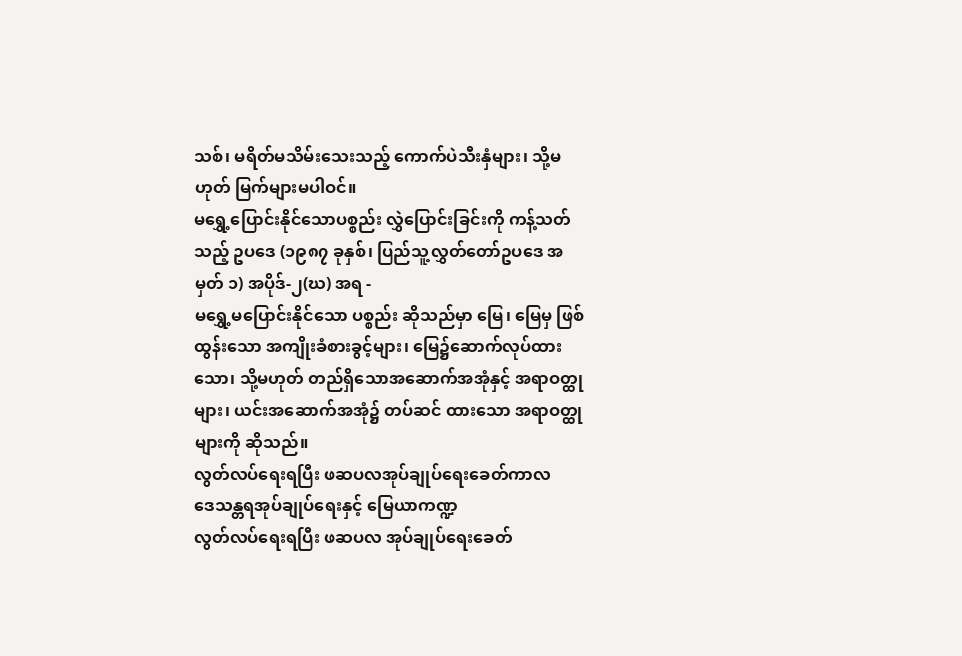သစ်၊ မရိတ်မသိမ်းသေးသည့် ကောက်ပဲသီးနှံများ၊ သို့မဟုတ် မြက်များမပါဝင်။
မရွှေ့ပြောင်းနိုင်သောပစ္စည်း လွှဲပြောင်းခြင်းကို ကန့်သတ်သည့် ဥပဒေ (၁၉၈၇ ခုနှစ်၊ ပြည်သူ့လွှတ်တော်ဥပဒေ အမှတ် ၁) အပိုဒ်-၂(ဃ) အရ -
မရွှေ့မပြောင်းနိုင်သော ပစ္စည်း ဆိုသည်မှာ မြေ၊ မြေမှ ဖြစ်ထွန်းသော အကျိုးခံစားခွင့်များ၊ မြေ၌ဆောက်လုပ်ထားသော၊ သို့မဟုတ် တည်ရှိသောအဆောက်အအုံနှင့် အရာဝတ္ထုများ၊ ယင်းအဆောက်အအုံ၌ တပ်ဆင် ထားသော အရာဝတ္ထုများကို ဆိုသည်။
လွတ်လပ်ရေးရပြီး ဖဆပလအုပ်ချုပ်ရေးခေတ်ကာလ
ဒေသန္တရအုပ်ချုပ်ရေးနှင့် မြေယာကဏ္ဍ
လွတ်လပ်ရေးရပြီး ဖဆပလ အုပ်ချုပ်ရေးခေတ်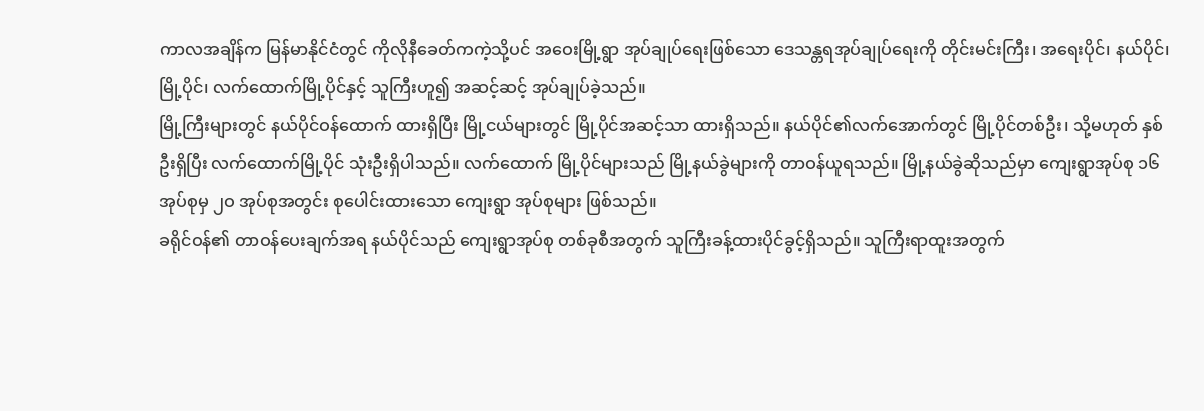ကာလအချိန်က မြန်မာနိုင်ငံတွင် ကိုလိုနီခေတ်ကကဲ့သို့ပင် အဝေးမြို့ရွာ အုပ်ချုပ်ရေးဖြစ်သော ဒေသန္တရအုပ်ချုပ်ရေးကို တိုင်းမင်းကြီး၊ အရေးပိုင်၊ နယ်ပိုင်၊ မြို့ပိုင်၊ လက်ထောက်မြို့ပိုင်နှင့် သူကြီးဟူ၍ အဆင့်ဆင့် အုပ်ချုပ်ခဲ့သည်။
မြို့ကြီးများတွင် နယ်ပိုင်ဝန်ထောက် ထားရှိပြီး မြို့ငယ်များတွင် မြို့ပိုင်အဆင့်သာ ထားရှိသည်။ နယ်ပိုင်၏လက်အောက်တွင် မြို့ပိုင်တစ်ဦး၊ သို့မဟုတ် နှစ်ဦးရှိပြီး လက်ထောက်မြို့ပိုင် သုံးဦးရှိပါသည်။ လက်ထောက် မြို့ပိုင်များသည် မြို့နယ်ခွဲများကို တာဝန်ယူရသည်။ မြို့နယ်ခွဲဆိုသည်မှာ ကျေးရွာအုပ်စု ၁၆ အုပ်စုမှ ၂ဝ အုပ်စုအတွင်း စုပေါင်းထားသော ကျေးရွာ အုပ်စုများ ဖြစ်သည်။
ခရိုင်ဝန်၏ တာဝန်ပေးချက်အရ နယ်ပိုင်သည် ကျေးရွာအုပ်စု တစ်ခုစီအတွက် သူကြီးခန့်ထားပိုင်ခွင့်ရှိသည်။ သူကြီးရာထူးအတွက်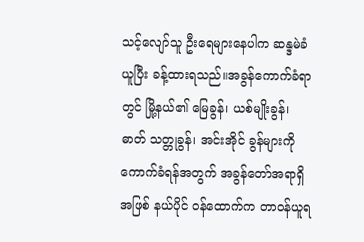သင့်လျော်သူ ဦးရေများနေပါက ဆန္ဒမဲခံယူပြီး ခန့်ထားရသည်။အခွန်ကောက်ခံရာတွင် မြို့နယ်၏ မြေခွန်၊ ယစ်မျိုးခွန်၊ ဓာတ် သတ္တုခွန်၊ အင်းအိုင် ခွန်များကို ကောက်ခံရန်အတွက် အခွန်တော်အရာရှိအဖြစ် နယ်ပိုင် ဝန်ထောက်က တာဝန်ယူရ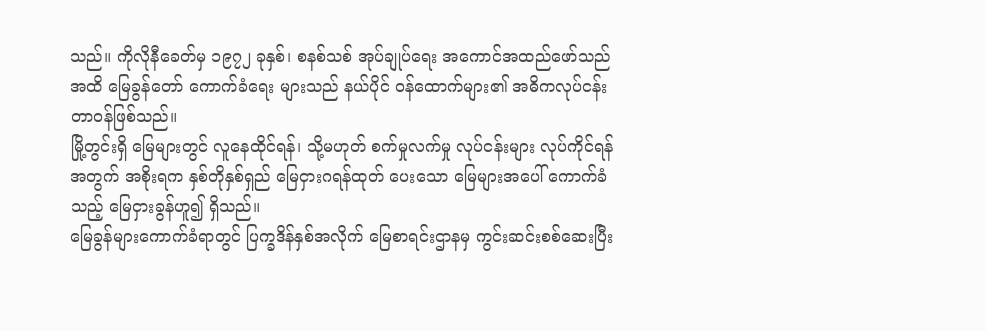သည်။ ကိုလိုနီခေတ်မှ ၁၉၇၂ ခုနှစ်၊ စနစ်သစ် အုပ်ချုပ်ရေး အကောင်အထည်ဖော်သည်အထိ မြေခွန်တော် ကောက်ခံရေး များသည် နယ်ပိုင် ဝန်ထောက်များ၏ အဓိကလုပ်ငန်းတာဝန်ဖြစ်သည်။
မြို့တွင်းရှိ မြေများတွင် လူနေထိုင်ရန်၊ သို့မဟုတ် စက်မှုလက်မှု လုပ်ငန်းများ လုပ်ကိုင်ရန်အတွက် အစိုးရက နှစ်တိုနှစ်ရှည် မြေငှားဂရန်ထုတ် ပေးသော မြေများအပေါ် ကောက်ခံသည့် မြေငှားခွန်ဟူ၍ ရှိသည်။
မြေခွန်များကောက်ခံရာတွင် ပြက္ခဒိန်နှစ်အလိုက် မြေစာရင်းဌာနမှ ကွင်းဆင်းစစ်ဆေးပြီး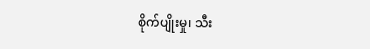စိုက်ပျိုးမှု၊ သီး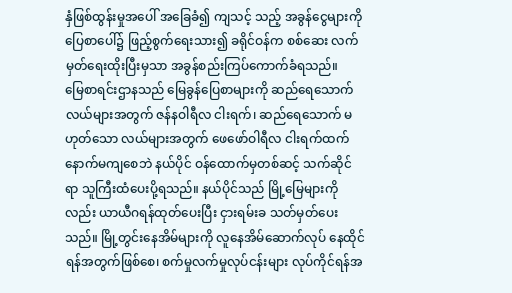နှံဖြစ်ထွန်းမှုအပေါ် အခြေခံ၍ ကျသင့် သည့် အခွန်ငွေများကို ပြေစာပေါ်၌ ဖြည့်စွက်ရေးသား၍ ခရိုင်ဝန်က စစ်ဆေး လက်မှတ်ရေးထိုးပြီးမှသာ အခွန်စည်းကြပ်ကောက်ခံရသည်။
မြေစာရင်းဌာနသည် မြေခွန်ပြေစာများကို ဆည်ရေသောက် လယ်များအတွက် ဇန်နဝါရီလ ငါးရက်၊ ဆည်ရေသောက် မဟုတ်သော လယ်များအတွက် ဖေဖော်ဝါရီလ ငါးရက်ထက် နောက်မကျစေဘဲ နယ်ပိုင် ဝန်ထောက်မှတစ်ဆင့် သက်ဆိုင်ရာ သူကြီးထံပေးပို့ရသည်။ နယ်ပိုင်သည် မြို့မြေများကိုလည်း ယာယီဂရန်ထုတ်ပေးပြီး ငှားရမ်းခ သတ်မှတ်ပေးသည်။ မြို့တွင်းနေအိမ်များကို လူနေအိမ်ဆောက်လုပ် နေထိုင်ရန်အတွက်ဖြစ်စေ၊ စက်မှုလက်မှုလုပ်ငန်းများ လုပ်ကိုင်ရန်အ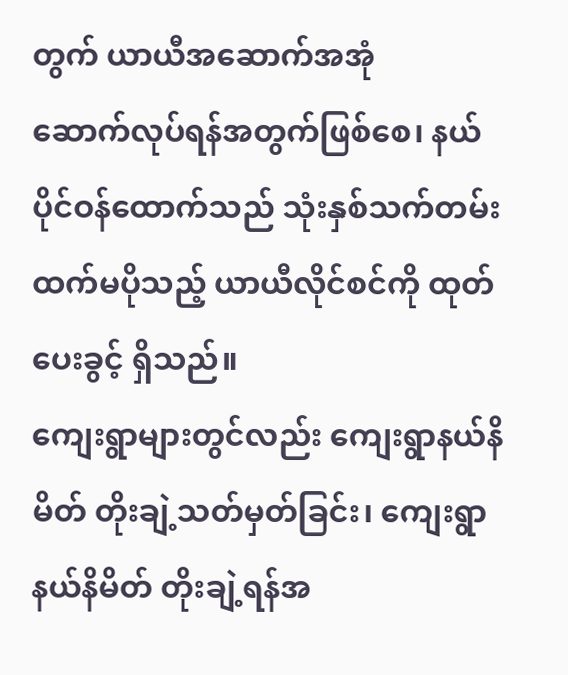တွက် ယာယီအဆောက်အအုံ
ဆောက်လုပ်ရန်အတွက်ဖြစ်စေ၊ နယ်ပိုင်ဝန်ထောက်သည် သုံးနှစ်သက်တမ်း ထက်မပိုသည့် ယာယီလိုင်စင်ကို ထုတ်ပေးခွင့် ရှိသည်။
ကျေးရွာများတွင်လည်း ကျေးရွာနယ်နိမိတ် တိုးချဲ့သတ်မှတ်ခြင်း၊ ကျေးရွာနယ်နိမိတ် တိုးချဲ့ရန်အ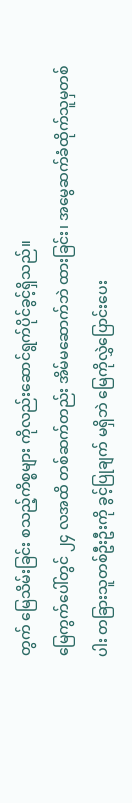တွက် မြေသိမ်းခြင်း စသည့်ကိစ္စများ ကိုလည်းဆောင်ရွက်ပိုင်ခွင့်ရှိသည်။
မြေကွက်ပေါ်တွင် ၂၄ လအထိ တစ်ဆက်တည်း အိမ်မဆောက်ဘဲ ထားခြင်း၊ အမွေဆက်ခံထိုက်သူမှတစ်ပါး တခြားသူတစ်ဦးဦးကို ခွင့်ပြုချက် မရှိဘဲ မြေကိုလွှဲပြောင်းပေး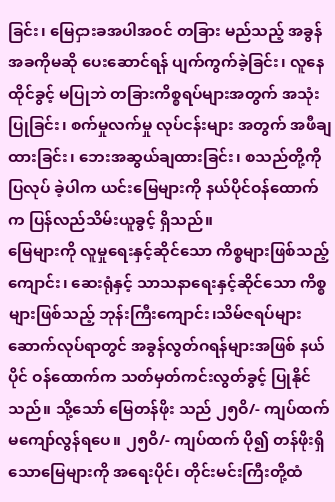ခြင်း၊ မြေငှားခအပါအဝင် တခြား မည်သည့် အခွန်အခကိုမဆို ပေးဆောင်ရန် ပျက်ကွက်ခဲ့ခြင်း၊ လူနေထိုင်ခွင့် မပြုဘဲ တခြားကိစ္စရပ်များအတွက် အသုံးပြုခြင်း၊ စက်မှုလက်မှု လုပ်ငန်းများ အတွက် အဖီချထားခြင်း၊ ဘေးအဆွယ်ချထားခြင်း၊ စသည်တို့ကို ပြလုပ် ခဲ့ပါက ယင်းမြေများကို နယ်ပိုင်ဝန်ထောက်က ပြန်လည်သိမ်းယူခွင့် ရှိသည်။
မြေများကို လူမှုရေးနှင့်ဆိုင်သော ကိစ္စများဖြစ်သည့် ကျောင်း၊ ဆေးရုံနှင့် သာသနာရေးနှင့်ဆိုင်သော ကိစ္စများဖြစ်သည့် ဘုန်းကြီးကျောင်း၊သိမ်ဇရပ်များ ဆောက်လုပ်ရာတွင် အခွန်လွတ်ဂရန်များအဖြစ် နယ်ပိုင် ဝန်ထောက်က သတ်မှတ်ကင်းလွတ်ခွင့် ပြုနိုင်သည်။ သို့သော် မြေတန်ဖိုး သည် ၂၅ဝိ/- ကျပ်ထက် မကျော်လွန်ရပေ။ ၂၅ဝိ/- ကျပ်ထက် ပို၍ တန်ဖိုးရှိသောမြေများကို အရေးပိုင်၊ တိုင်းမင်းကြီးတို့ထံ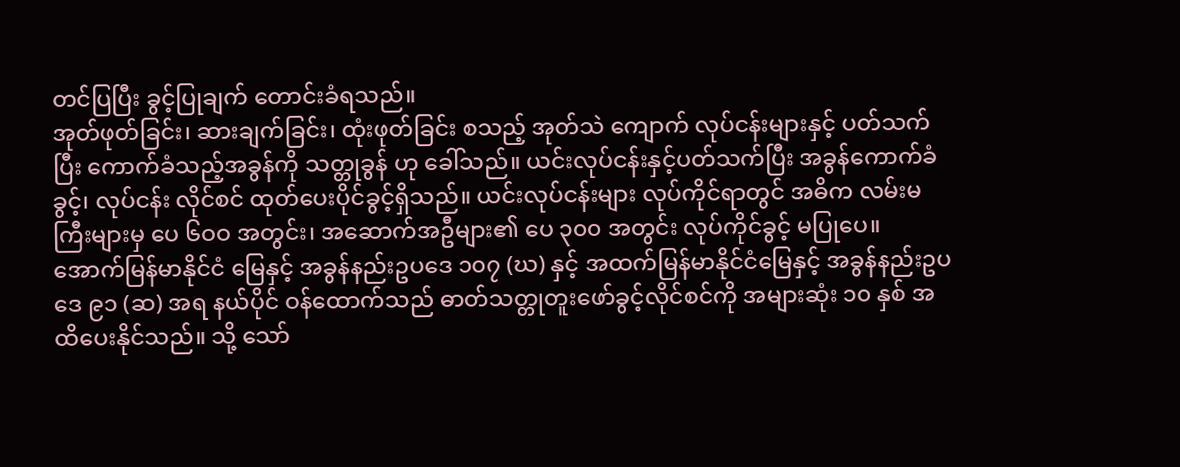တင်ပြပြီး ခွင့်ပြုချက် တောင်းခံရသည်။
အုတ်ဖုတ်ခြင်း၊ ဆားချက်ခြင်း၊ ထုံးဖုတ်ခြင်း စသည့် အုတ်သဲ ကျောက် လုပ်ငန်းများနှင့် ပတ်သက်ပြီး ကောက်ခံသည့်အခွန်ကို သတ္တုခွန် ဟု ခေါ်သည်။ ယင်းလုပ်ငန်းနှင့်ပတ်သက်ပြီး အခွန်ကောက်ခံခွင့်၊ လုပ်ငန်း လိုင်စင် ထုတ်ပေးပိုင်ခွင့်ရှိသည်။ ယင်းလုပ်ငန်းများ လုပ်ကိုင်ရာတွင် အဓိက လမ်းမကြီးများမှ ပေ ၆ဝဝ အတွင်း၊ အဆောက်အဦများ၏ ပေ ၃၀၀ အတွင်း လုပ်ကိုင်ခွင့် မပြုပေ။
အောက်မြန်မာနိုင်ငံ မြေနှင့် အခွန်နည်းဥပဒေ ၁၀၇ (ဃ) နှင့် အထက်မြန်မာနိုင်ငံမြေနှင့် အခွန်နည်းဥပဒေ ၉၁ (ဆ) အရ နယ်ပိုင် ဝန်ထောက်သည် ဓာတ်သတ္တုတူးဖော်ခွင့်လိုင်စင်ကို အများဆုံး ၁၀ နှစ် အထိပေးနိုင်သည်။ သို့ သော်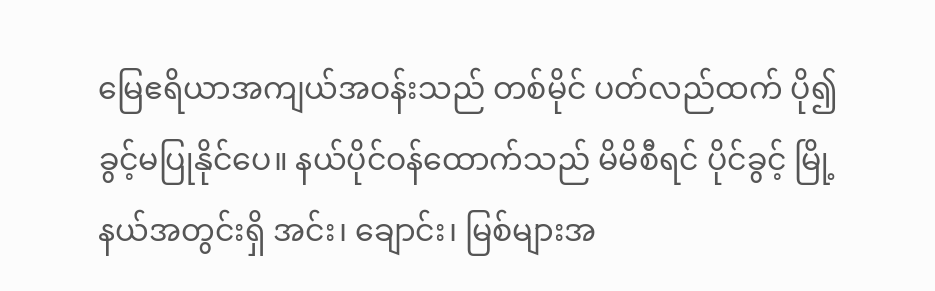မြေဧရိယာအကျယ်အဝန်းသည် တစ်မိုင် ပတ်လည်ထက် ပို၍ ခွင့်မပြုနိုင်ပေ။ နယ်ပိုင်ဝန်ထောက်သည် မိမိစီရင် ပိုင်ခွင့် မြို့နယ်အတွင်းရှိ အင်း၊ ချောင်း၊ မြစ်များအ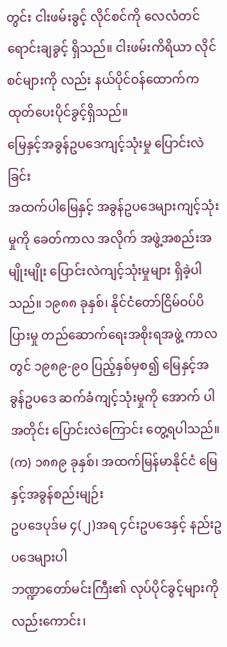တွင်း ငါးဖမ်းခွင့် လိုင်စင်ကို လေလံတင်ရောင်းချခွင့် ရှိသည်။ ငါးဖမ်းကိရိယာ လိုင်စင်များကို လည်း နယ်ပိုင်ဝန်ထောက်က ထုတ်ပေးပိုင်ခွင့်ရှိသည်။
မြေနှင့်အခွန်ဥပဒေကျင့်သုံးမှု ပြောင်းလဲခြင်း
အထက်ပါမြေနှင့် အခွန်ဥပဒေများကျင့်သုံးမှုကို ခေတ်ကာလ အလိုက် အဖွဲ့အစည်းအမျိုးမျိုး ပြောင်းလဲကျင့်သုံးမှုများ ရှိခဲ့ပါသည်။ ၁၉၈၈ ခုနှစ်၊ နိုင်ငံတော်ငြိမ်ဝပ်ပိပြားမှု တည်ဆောက်ရေးအစိုးရအဖွဲ့ ကာလတွင် ၁၉၈၉-၉ဝ ပြည့်နှစ်မှစ၍ မြေနှင့်အခွန်ဥပဒေ ဆက်ခံကျင့်သုံးမှုကို အောက် ပါအတိုင်း ပြောင်းလဲကြောင်း တွေ့ရပါသည်။
(က) ၁၈၈၉ ခုနှစ်၊ အထက်မြန်မာနိုင်ငံ မြေနှင့်အခွန်စည်းမျဉ်း
ဥပဒေပုဒ်မ ၄(၂)အရ ၄င်းဥပဒေနှင့် နည်းဥပဒေများပါ
ဘဏ္ဍာတော်မင်းကြီး၏ လုပ်ပိုင်ခွင့်များကိုလည်းကောင်း၊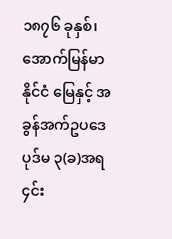၁၈၇၆ ခုနှစ်၊ အောက်မြန်မာနိုင်ငံ မြေနှင့် အခွန်အက်ဥပဒေ
ပုဒ်မ ၃(ခ)အရ ၄င်း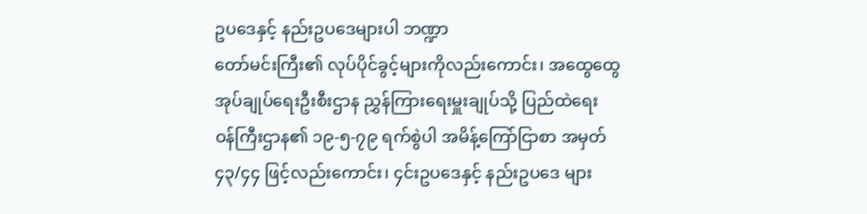ဥပဒေနှင့် နည်းဥပဒေများပါ ဘဏ္ဍာ
တော်မင်းကြီး၏ လုပ်ပိုင်ခွင့်များကိုလည်းကောင်း၊ အထွေထွေ
အုပ်ချုပ်ရေးဦးစီးဌာန ညွှန်ကြားရေးမှူးချုပ်သို့ ပြည်ထဲရေး
ဝန်ကြီးဌာန၏ ၁၉-၅-၇၉ ရက်စွဲပါ အမိန့်ကြော်ငြာစာ အမှတ်
၄၃/၄၄ ဖြင့်လည်းကောင်း၊ ၄င်းဥပဒေနှင့် နည်းဥပဒေ များ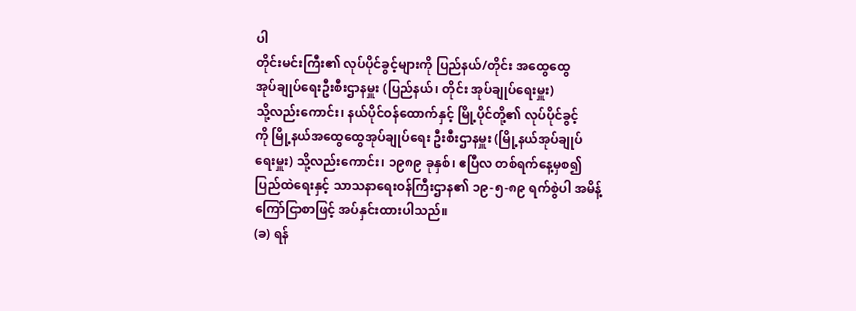ပါ
တိုင်းမင်းကြီး၏ လုပ်ပိုင်ခွင့်များကို ပြည်နယ်/တိုင်း အထွေထွေ
အုပ်ချုပ်ရေးဦးစီးဌာနမှူး (ပြည်နယ်၊ တိုင်း အုပ်ချုပ်ရေးမှူး)
သို့လည်းကောင်း၊ နယ်ပိုင်ဝန်ထောက်နှင့် မြို့ပိုင်တို့၏ လုပ်ပိုင်ခွင့်
ကို မြို့နယ်အထွေထွေအုပ်ချုပ်ရေး ဦးစီးဌာနမှူး (မြို့နယ်အုပ်ချုပ်
ရေးမှူး) သို့လည်းကောင်း၊ ၁၉၈၉ ခုနှစ်၊ ဧပြီလ တစ်ရက်နေ့မှစ၍
ပြည်ထဲရေးနှင့် သာသနာရေးဝန်ကြီးဌာန၏ ၁၉-၅-၈၉ ရက်စွဲပါ အမိန့်
ကြော်ငြာစာဖြင့် အပ်နှင်းထားပါသည်။
(ခ) ရန်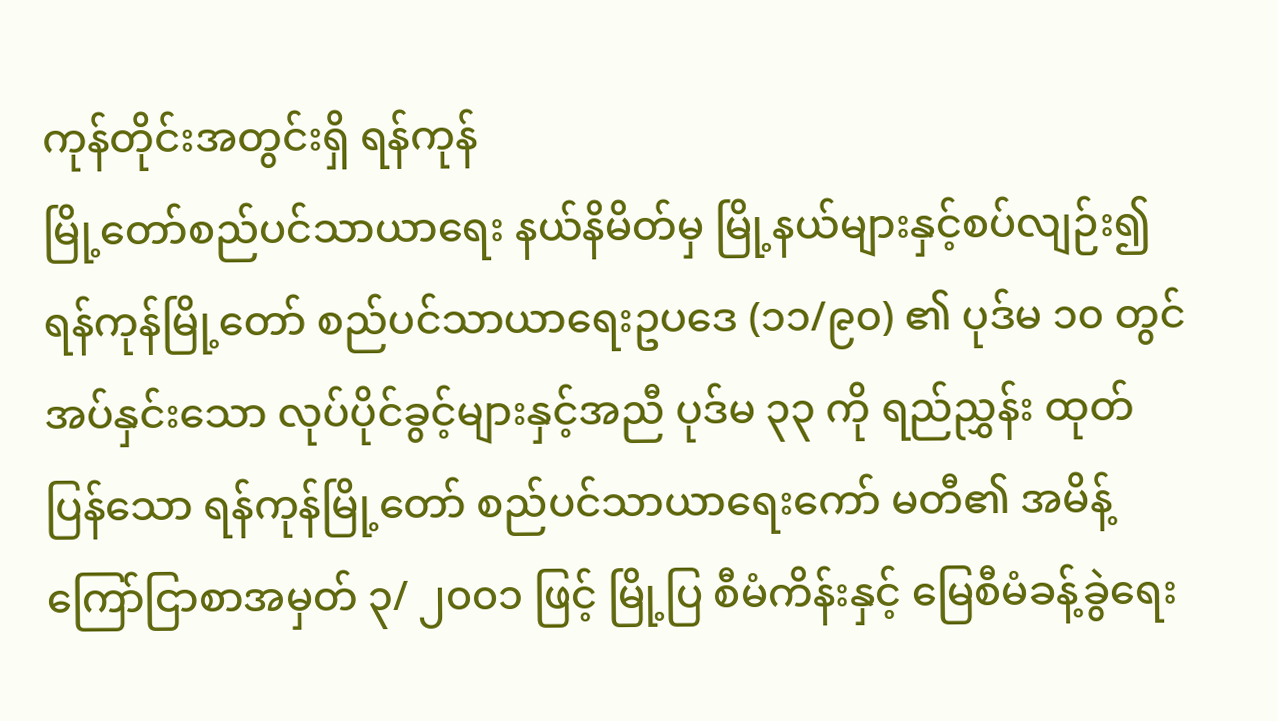ကုန်တိုင်းအတွင်းရှိ ရန်ကုန်
မြို့တော်စည်ပင်သာယာရေး နယ်နိမိတ်မှ မြို့နယ်များနှင့်စပ်လျဉ်း၍
ရန်ကုန်မြို့တော် စည်ပင်သာယာရေးဥပဒေ (၁၁/၉၀) ၏ ပုဒ်မ ၁၀ တွင်
အပ်နှင်းသော လုပ်ပိုင်ခွင့်များနှင့်အညီ ပုဒ်မ ၃၃ ကို ရည်ညွှန်း ထုတ်
ပြန်သော ရန်ကုန်မြို့တော် စည်ပင်သာယာရေးကော် မတီ၏ အမိန့်
ကြော်ငြာစာအမှတ် ၃/ ၂၀၀၁ ဖြင့် မြို့ပြ စီမံကိန်းနှင့် မြေစီမံခန့်ခွဲရေး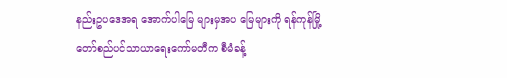နည်းဥပဒေအရ အောက်ပါမြေ များမှအပ မြေများကို ရန်ကုန်မြို့
တော်စည်ပင်သာယာရေးကော်မတီက စီမံခန့်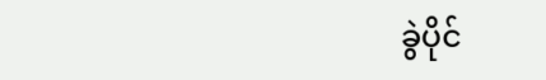ခွဲပိုင်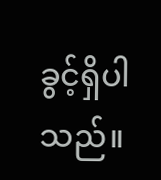ခွင့်ရှိပါသည်။